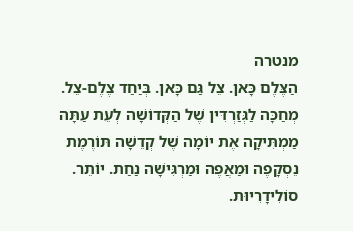מנטרה
הַצֶּלֶם כָּאן. צֵל גַּם כָּאן. בְּיַחַד צֶלֶם-צֵל. מְחַכָּה לַגְּזַרְדִּין שֶׁל הַקְּדוֹשָׁה לְעֵת עַתָּה מַמְתִּיקָה אֶת יוֹמָה שֶׁל קְדֵשָׁה תּוֹרֶמֶת נֵסְקָפֶה וּמַאֲפֶה וּמַרְגִּישָׁה נַחַת. יוֹתֵר. סוֹלִידָרִיוּת.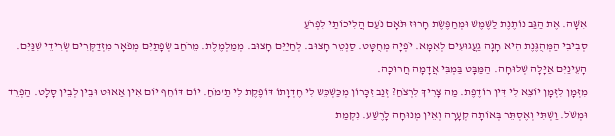אִשָּׁה. אֶת הַגַּב נוֹתֶנֶת לַשֶּׁמֶשׁ וּמְחַפֶּשֶׂת חָרוּז תֹּאָם נֹעַם הֲלִיכוֹתַי לִפְרֹעַ
סְבִיבִי הַמְּהֻגֶּנֶת הִיא חָגָה גַעֲגוּעִים לְאִמָא. יֹפְיָה מְחֻטָּט. סַנְטֵר חָצוּב. לְחַיַיִּם חָצוּב. מְמַלְמֶלֶת. מֵרֹחַב שְׂפָתַיִּם מְפֹאָר מִזְדַקְּרִים שְׂרִידֵי שִׁנַּיִּם. הָעֵינַיִּם אַיָּלָה שְׁלוּחָה. הַמַּבָּט בַּמְבִּי אֲדָמָה חֲרוּכָה.
מִזְּמָן לִזְּמָן יוֹצֵא לִי דִּין רוֹדֶפֶת. מַה צָרִיךְ לִרְצֹחַ? זְנַב זִכָּרוֹן מְכַּשְׁכֵּש לִי חֶדְוָתוֹ דּוֹפֶקֶת לִי תַ'מֹחַ. יוֹם דּוֹחֵף יוֹם אִין אַאוּט וּבֵין לְבֵין סָלָט. הַפְרֵד וּמְשֹׁל. וַשְׁתִּי וְאֶסְתֵּר בְּאוֹתָה קְעָרָה וְאֵין מְנוּחָה לָרֶשַׁע. נִקְמַת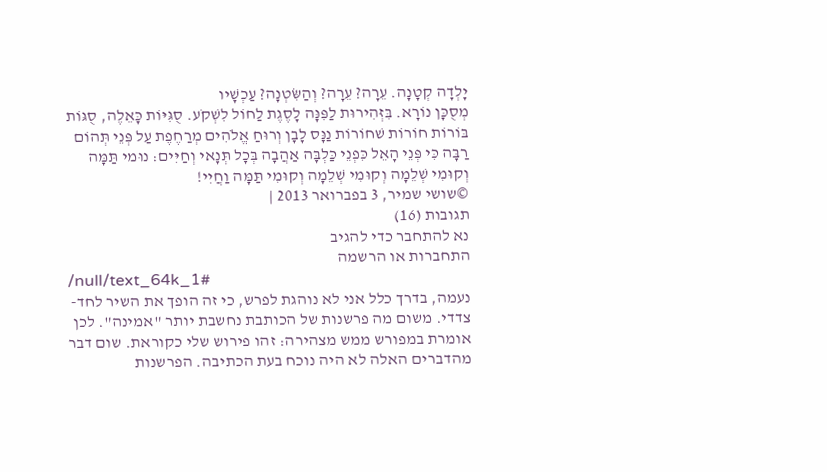יָלְדָה קְטָנָה. עֵרָה? עֵרָה? וְהַשִּׂטְנָה? עַכְשָׁיו
מְסֻכָּן נוֹרָא. בִּזְּהִירוּת לַפִּנָּה לָסֶגֶת לַחוֹל לִשְׁקֹע. סֻגִּיּוֹת כָּאֵלֶה, סֻגּוֹת בּוֹרוֹת חוֹרוֹת שׁחוֹרוֹת נַנָּס לָבָן וְרוּחַ אֱלֹהִים מְרַחֶפֶת עַל פְּנֵי תְּהוֹם רַבָּה כִּי פְּנֵי הָאֵל כִּפְנֵי כַּלְבָּה אַהֲבָה בְּכָל תְּנָאי וְחַיִּים: נוּמי תַּמָּה וְקוּמִי שְׁלֵמָה וְקוּמִי שְׁלֵמָה וְקוּמִי תַּמָּה וַחֲיִי!
©שושי שמיר, 3 בפברואר 2013 |
תגובות (16)
נא להתחבר כדי להגיב
התחברות או הרשמה
/null/text_64k_1#
נעמה, בדרך כלל אני לא נוהגת לפרש, כי זה הופך את השיר לחד- צדדי. משום מה פרשנות של הכותבת נחשבת יותר "אמינה". לכן אומרת במפורש ממש מצהירה: זהו פירוש שלי כקוראת. שום דבר מהדברים האלה לא היה נוכח בעת הכתיבה. הפרשנות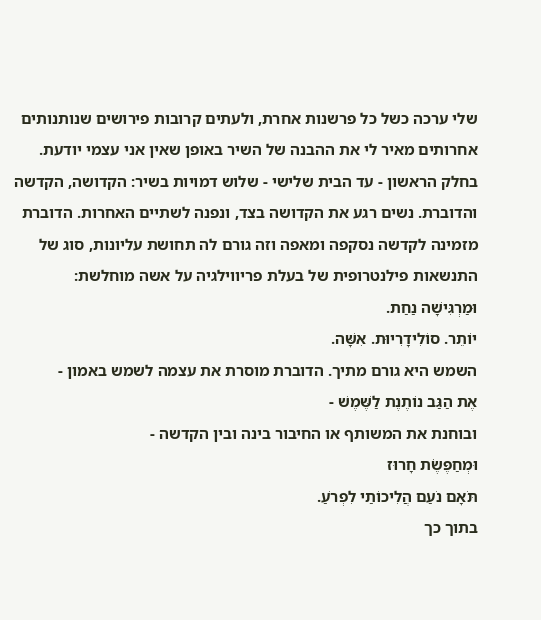שלי ערכה כשל כל פרשנות אחרת, ולעתים קרובות פירושים שנותנותים אחרותים מאיר לי את ההבנה של השיר באופן שאין אני עצמי יודעת.
בחלק הראשון - עד הבית שלישי - שלוש דמויות בשיר: הקדושה, הקדשה והדוברת. נשים רגע את הקדושה בצד, ונפנה לשתיים האחרות. הדוברת מזמינה לקדשה נסקפה ומאפה וזה גורם לה תחושת עליונות, סוג של התנשאות פילנטרופית של בעלת פריווילגיה על אשה מוחלשת:
וּמַרְגִּישָׁה נַחַת.
יוֹתֵר. סוֹלִידָרִיוּת. אִשָּׁה.
השמש היא גורם מתיך. הדוברת מוסרת את עצמה לשמש באמון -
אֶת הַגַּב נוֹתֶנֶת לַשֶּׁמֶשׁ -
ובוחנת את המשותף או החיבור בינה ובין הקדשה -
וּמְחַפֶּשֶׂת חָרוּז
תֹּאָם נֹעַם הֲלִיכוֹתַי לִפְרֹעַ.
בתוך כך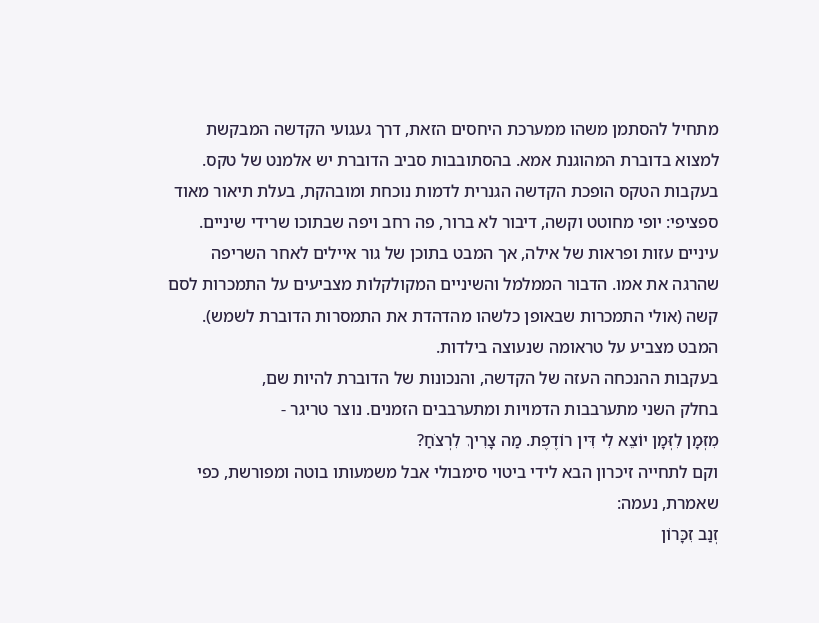מתחיל להסתמן משהו ממערכת היחסים הזאת, דרך געגועי הקדשה המבקשת למצוא בדוברת המהוגנת אמא. בהסתובבות סביב הדוברת יש אלמנט של טקס. בעקבות הטקס הופכת הקדשה הגנרית לדמות נוכחת ומובהקת, בעלת תיאור מאוד ספציפי: יופי מחוטט וקשה, דיבור לא ברור, פה רחב ויפה שבתוכו שרידי שיניים. עיניים עזות ופראות של אילה, אך המבט בתוכן של גור איילים לאחר השריפה שהרגה את אמו. הדבור הממלמל והשיניים המקולקלות מצביעים על התמכרות לסם קשה (אולי התמכרות שבאופן כלשהו מהדהדת את התמסרות הדוברת לשמש). המבט מצביע על טראומה שנעוצה בילדות.
בעקבות ההנכחה העזה של הקדשה, והנכונות של הדוברת להיות שם,
בחלק השני מתערבבות הדמויות ומתערבבים הזמנים. נוצר טריגר -
מִזְּמָן לִזְּמָן יוֹצֵא לִי דִּין רוֹדֶפֶת. מַה צָרִיךְ לִרְצֹחַ?
וקם לתחייה זיכרון הבא לידי ביטוי סימבולי אבל משמעותו בוטה ומפורשת, כפי שאמרת, נעמה:
זְנַב זִכָּרוֹן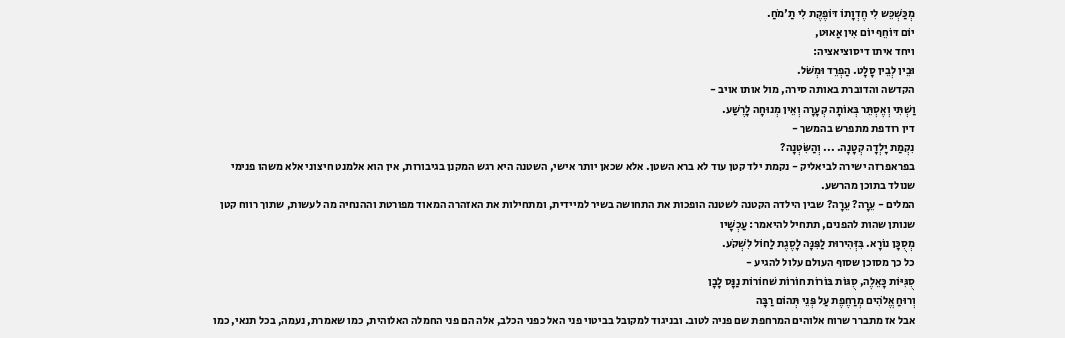מְכַּשְׁכֵּש לִי חֶדְוָתוֹ דּוֹפֶקֶת לִי תַ'מֹחַ.
יוֹם דּוֹחֵף יוֹם אִין אַאוּט,
ויחד איתו דיסוציאציה:
וּבֵין לְבֵין סָלָט. הַפְרֵד וּמְשֹׁל.
הקדשה והדוברת באותה סירה, מול אותו אויב -
וַשְׁתִּי וְאֶסְתֵּר בְּאוֹתָה קְעָרָה וְאֵין מְנוּחָה לָרֶשַׁע.
דין רודפת מתפרש בהמשך -
נִקְמַת יָלְדָה קְטָנָה. ... וְהַשִּׂטְנָה?
בפראפרזה ישירה לביאליק - נקמת ילד קטן עוד לא ברא השטן. אלא שכאן יותר אישי, השטנה היא רגש המקנן בגיבורות, אין הוא אלמנט חיצוני אלא משהו פנימי שנולד בתוכן מהרשע.
המלים - עֵרָה? עֵרָה? שבין הילדה הקטנה לשטנה הופכות את התחושה בשיר למיידית, ומתחילות את האזהרה המאוד מפורטת וההנחיה מה לעשות, שתוך רווח קטן שנותן שהות להפנים, תתחיל להיאמר: עַכְשָׁיו
מְסֻכָּן נוֹרָא. בִּזְּהִירוּת לַפִּנָּה לָסֶגֶת לַחוֹל לִשְׁקֹע.
כל כך מסוכן שסוף העולם עלול להגיע -
סֻגִּיּוֹת כָּאֵלֶה, סֻגּוֹת בּוֹרוֹת חוֹרוֹת שׁחוֹרוֹת נַנָּס לָבָן
וְרוּחַ אֱלֹהִים מְרַחֶפֶת עַל פְּנֵי תְּהוֹם רַבָּה
אבל אז מתברר שרוח אלוהים המרחפת שם פניה לטוב. ובניגוד למקובל בביטוי פני האל כפני הכלב, אלה הם פני החמלה האלוהית, כמו שאמרת, נעמה, בכל תנאי, כמו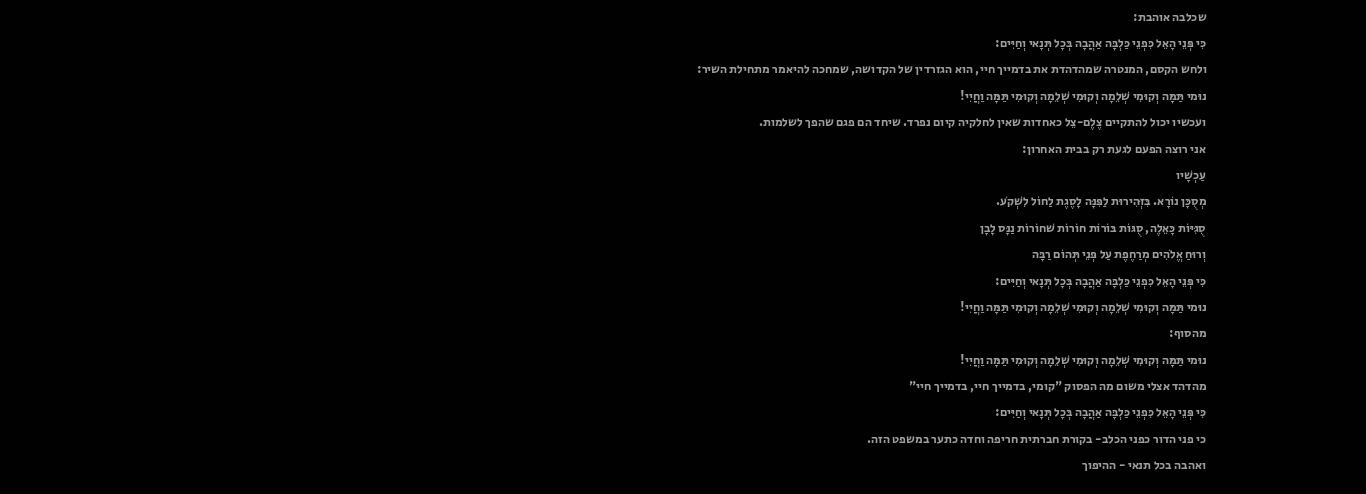שכלבה אוהבת:
כִּי פְּנֵי הָאֵל כִּפְנֵי כַּלְבָּה אַהֲבָה בְּכָל תְּנָאי וְחַיִּים:
ולחש הקסם, המנטרה שמהדהדת את בדמייך חיי, הוא הגזרדין של הקדושה, שמחכה להיאמר מתחילת השיר:
נוּמי תַּמָּה וְקוּמִי שְׁלֵמָה וְקוּמִי שְׁלֵמָה וְקוּמִי תַּמָּה וַחֲיִי!
ועכשיו יכול להתקיים צֶלֶם-צֵל כאחדות שאין לחלקיה קיום נפרד. שיחד הם פגם שהפך לשלמות.
אני רוצה הפעם לגעת רק בבית האחרון:
עַכְשָׁיו
מְסֻכָּן נוֹרָא. בִּזְּהִירוּת לַפִּנָּה לָסֶגֶת לַחוֹל לִשְׁקֹע.
סֻגִּיּוֹת כָּאֵלֶה, סֻגּוֹת בּוֹרוֹת חוֹרוֹת שׁחוֹרוֹת נַנָּס לָבָן
וְרוּחַ אֱלֹהִים מְרַחֶפֶת עַל פְּנֵי תְּהוֹם רַבָּה
כִּי פְּנֵי הָאֵל כִּפְנֵי כַּלְבָּה אַהֲבָה בְּכָל תְּנָאי וְחַיִּים:
נוּמי תַּמָּה וְקוּמִי שְׁלֵמָה וְקוּמִי שְׁלֵמָה וְקוּמִי תַּמָּה וַחֲיִי!
מהסוף:
נוּמי תַּמָּה וְקוּמִי שְׁלֵמָה וְקוּמִי שְׁלֵמָה וְקוּמִי תַּמָּה וַחֲיִי!
מהדהד אצלי משום מה הפסוק "קומי, בדמייך חיי, בדמייך חיי"
כִּי פְּנֵי הָאֵל כִּפְנֵי כַּלְבָּה אַהֲבָה בְּכָל תְּנָאי וְחַיִּים:
כי פני הדור כפני הכלב- בקורת חברתית חריפה וחדה כתער במשפט הזה.
ואהבה בכל תנאי - ההיפוך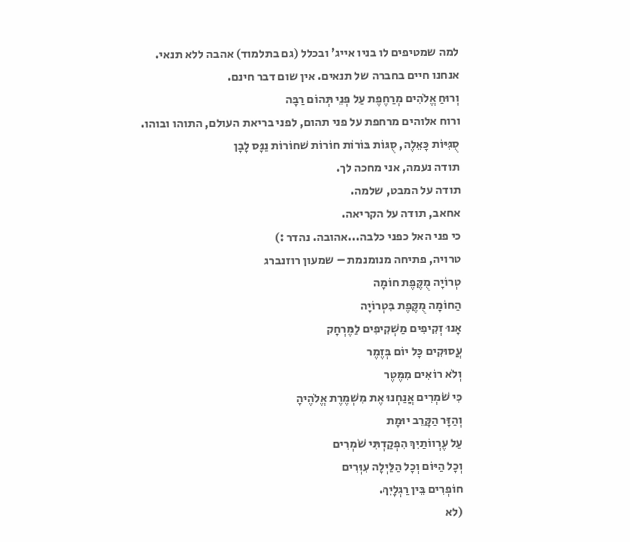למה שמטיפים לו בניו אייג' ובכלל (גם בתלמוד) אהבה ללא תנאי.
אנחנו חיים בחברה של תנאים. אין שום דבר חינם.
וְרוּחַ אֱלֹהִים מְרַחֶפֶת עַל פְּנֵי תְּהוֹם רַבָּה
ורוח אלוהים מרחפת על פני תהום, לפני בריאת העולם, התוהו ובוהו.
סֻגִּיּוֹת כָּאֵלֶה, סֻגּוֹת בּוֹרוֹת חוֹרוֹת שׁחוֹרוֹת נַנָּס לָבָן
תודה נעמה, אני מחכה לך.
תודה על המבט, שלמה.
אחאב, תודה על הקריאה.
כי פני האל כפני כלבה...אהובה. נהדר :)
טרויה, פתיחה מנומנמת – שמעון רוזנברג
טְרוֹיָה מֻקֶּפֶת חוֹמָה
הַחוֹמָה מֻקֶּפֶת בִּטְרוֹיָה
אָנוּ זְקִיפִים מַשְׁקִיפִים לַמֶּרְחָק
עֲסוּקִים כָּל יוֹם בְּזֶמֶר
וְלֹא רוֹאִים מִמֶּטֶר
כִּי שֹׁמְרִים אֲנַחְנוּ אֶת מִשְׁמֶרֶת אֱלֹהֶיהָ
וְהַזָּר הַקָּרֵב יוּמָת
עַל עֶרְווֹתַיִךְ הִפְקַדְתִּי שֹׁמְרִים
וְכָל הַיּוֹם וְכָל הַלַּיְלָה עִוְּרִים
חוֹפְרִים בֵּין רַגְלָיִךְ.
(לא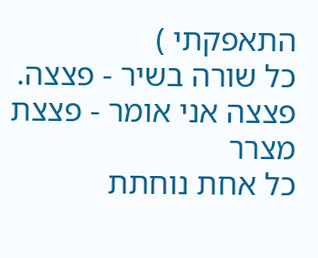התאפקתי )
כל שורה בשיר - פצצה.
פצצה אני אומר - פצצת מצרר
כל אחת נוחתת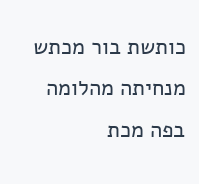כותשת בור מכתש
מנחיתה מהלומה בפה מכת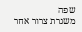שפה
משגרת צרור אחר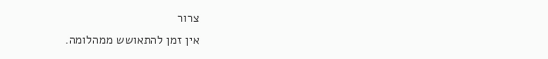צרור
אין זמן להתאושש ממהלומה.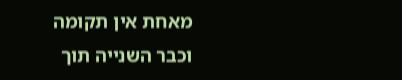מאחת אין תקומה
וכבר השנייה תוך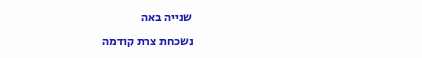שנייה באה
נשכחת צרת קודמה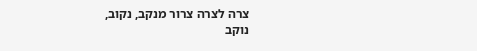צרה לצרה צרור מנקב, נקוב,
נוקב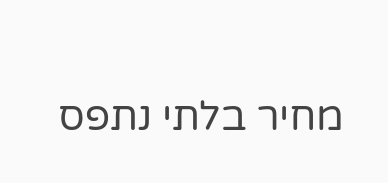מחיר בלתי נתפס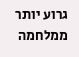גרוע יותר ממלחמה